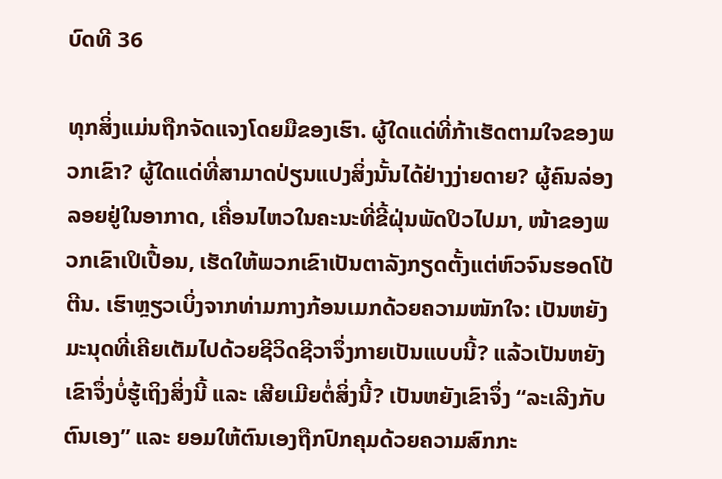ບົດທີ 36

ທຸກສິ່ງແມ່ນຖືກຈັດແຈງໂດຍມືຂອງເຮົາ. ຜູ້ໃດແດ່ທີ່ກ້າເຮັດຕາມໃຈຂອງພວກເຂົາ? ຜູ້ໃດແດ່ທີ່ສາມາດປ່ຽນແປງສິ່ງນັ້ນໄດ້ຢ່າງງ່າຍດາຍ? ຜູ້ຄົນລ່ອງລອຍຢູ່ໃນອາກາດ, ເຄື່ອນໄຫວໃນຄະນະທີ່ຂີ້ຝຸ່ນພັດປິວໄປມາ, ໜ້າຂອງພວກເຂົາເປິເປື້ອນ, ເຮັດໃຫ້ພວກເຂົາເປັນຕາລັງກຽດຕັ້ງແຕ່ຫົວຈົນຮອດໂປ້ຕີນ. ເຮົາຫຼຽວເບິ່ງຈາກທ່າມກາງກ້ອນເມກດ້ວຍຄວາມໜັກໃຈ: ເປັນຫຍັງມະນຸດທີ່ເຄີຍເຕັມໄປດ້ວຍຊີວິດຊີວາຈຶ່ງກາຍເປັນແບບນີ້? ແລ້ວເປັນຫຍັງເຂົາຈຶ່ງບໍ່ຮູ້ເຖິງສິ່ງນີ້ ແລະ ເສີຍເມີຍຕໍ່ສິ່ງນີ້? ເປັນຫຍັງເຂົາຈຶ່ງ “ລະເລີງກັບຕົນເອງ” ແລະ ຍອມໃຫ້ຕົນເອງຖືກປົກຄຸມດ້ວຍຄວາມສົກກະ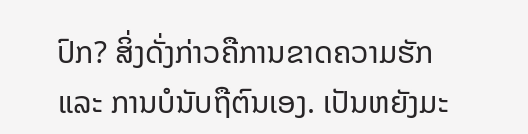ປົກ? ສິ່ງດັ່ງກ່າວຄືການຂາດຄວາມຮັກ ແລະ ການບໍນັບຖືຕົນເອງ. ເປັນຫຍັງມະ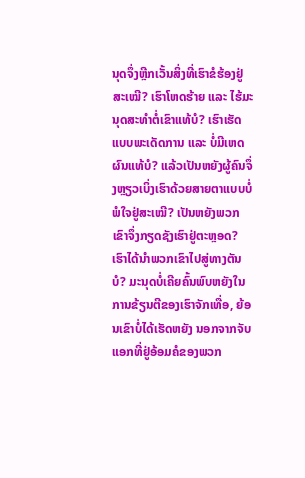ນຸດຈຶ່ງຫຼີກເວັ້ນສິ່ງທີ່ເຮົາຂໍຮ້ອງຢູ່ສະເໝີ? ເຮົາໂຫດຮ້າຍ ແລະ ໄຮ້ມະນຸດສະທຳຕໍ່ເຂົາແທ້ບໍ? ເຮົາເຮັດແບບພະເດັດການ ແລະ ບໍ່ມີເຫດຜົນແທ້ບໍ? ແລ້ວເປັນຫຍັງຜູ້ຄົນຈຶ່ງຫຼຽວເບິ່ງເຮົາດ້ວຍສາຍຕາແບບບໍ່ພໍໃຈຢູ່ສະເໝີ? ເປັນຫຍັງພວກເຂົາຈຶ່ງກຽດຊັງເຮົາຢູ່ຕະຫຼອດ? ເຮົາໄດ້ນໍາພວກເຂົາໄປສູ່ທາງຕັນບໍ? ມະນຸດບໍ່ເຄີຍຄົ້ນພົບຫຍັງໃນການຂ້ຽນຕີຂອງເຮົາຈັກເທື່ອ, ຍ້ອນເຂົາບໍ່ໄດ້ເຮັດຫຍັງ ນອກຈາກຈັບແອກທີ່ຢູ່ອ້ອມຄໍຂອງພວກ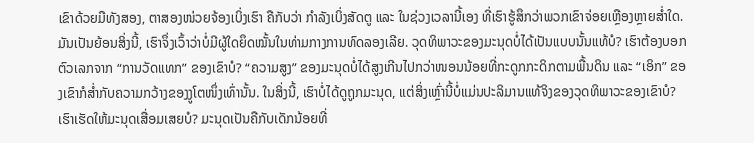ເຂົາດ້ວຍມືທັງສອງ, ຕາສອງໜ່ວຍຈ້ອງເບິ່ງເຮົາ ຄືກັບວ່າ ກໍາລັງເບິ່ງສັດຕູ ແລະ ໃນຊ່ວງເວລານີ້ເອງ ທີ່ເຮົາຮູ້ສຶກວ່າພວກເຂົາຈ່ອຍເຫຼືອງຫຼາຍສໍ່າໃດ. ມັນເປັນຍ້ອນສິ່ງນີ້, ເຮົາຈຶ່ງເວົ້າວ່າບໍ່ມີຜູ້ໃດຍຶດໝັ້ນໃນທ່າມກາງການທົດລອງເລີຍ. ວຸດທິພາວະຂອງມະນຸດບໍ່ໄດ້ເປັນແບບນັ້ນແທ້ບໍ? ເຮົາຕ້ອງບອກຕົວເລກຈາກ “ການວັດແທກ” ຂອງເຂົາບໍ? “ຄວາມສູງ” ຂອງມະນຸດບໍ່ໄດ້ສູງເກີນໄປກວ່າໜອນນ້ອຍທີ່ກະດູກກະດິກຕາມພື້ນດິນ ແລະ “ເອິກ” ຂອງເຂົາກໍສໍ່າກັບຄວາມກວ້າງຂອງງູໂຕໜຶ່ງເທົ່ານັ້ນ. ໃນສິ່ງນີ້, ເຮົາບໍ່ໄດ້ດູຖູກມະນຸດ, ແຕ່ສິ່ງເຫຼົ່ານີ້ບໍ່ແມ່ນປະລິມານແທ້ຈິງຂອງວຸດທິພາວະຂອງເຂົາບໍ? ເຮົາເຮັດໃຫ້ມະນຸດເສື່ອມເສຍບໍ? ມະນຸດເປັນຄືກັບເດັກນ້ອຍທີ່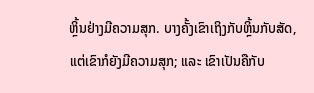ຫຼິ້ນຢ່າງມີຄວາມສຸກ. ບາງຄັ້ງເຂົາເຖິງກັບຫຼິ້ນກັບສັດ, ແຕ່ເຂົາກໍຍັງມີຄວາມສຸກ; ແລະ ເຂົາເປັນຄືກັບ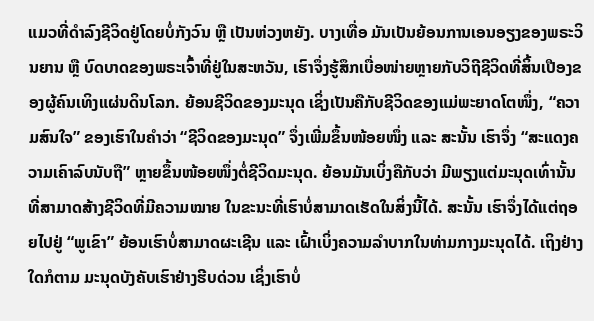ແມວທີ່ດຳລົງຊີວິດຢູ່ໂດຍບໍ່ກັງວົນ ຫຼື ເປັນຫ່ວງຫຍັງ. ບາງເທື່ອ ມັນເປັນຍ້ອນການເອນອຽງຂອງພຣະວິນຍານ ຫຼື ບົດບາດຂອງພຣະເຈົ້າທີ່ຢູ່ໃນສະຫວັນ, ເຮົາຈຶ່ງຮູ້ສຶກເບື່ອໜ່າຍຫຼາຍກັບວິຖີຊີວິດທີ່ສິ້ນເປືອງຂອງຜູ້ຄົນເທິງແຜ່ນດິນໂລກ. ຍ້ອນຊີວິດຂອງມະນຸດ ເຊິ່ງເປັນຄືກັບຊີວິດຂອງແມ່ພະຍາດໂຕໜຶ່ງ, “ຄວາມສົນໃຈ” ຂອງເຮົາໃນຄຳວ່າ “ຊີວິດຂອງມະນຸດ” ຈຶ່ງເພີ່ມຂຶ້ນໜ້ອຍໜຶ່ງ ແລະ ສະນັ້ນ ເຮົາຈຶ່ງ “ສະແດງຄວາມເຄົາລົບນັບຖື” ຫຼາຍຂຶ້ນໜ້ອຍໜຶ່ງຕໍ່ຊີວິດມະນຸດ. ຍ້ອນມັນເບິ່ງຄືກັບວ່າ ມີພຽງແຕ່ມະນຸດເທົ່ານັ້ນທີ່ສາມາດສ້າງຊີວິດທີ່ມີຄວາມໝາຍ ໃນຂະນະທີ່ເຮົາບໍ່ສາມາດເຮັດໃນສິ່ງນີ້ໄດ້. ສະນັ້ນ ເຮົາຈຶ່ງໄດ້ແຕ່ຖອຍໄປຢູ່ “ພູເຂົາ” ຍ້ອນເຮົາບໍ່ສາມາດຜະເຊີນ ແລະ ເຝົ້າເບິ່ງຄວາມລຳບາກໃນທ່າມກາງມະນຸດໄດ້. ເຖິງຢ່າງໃດກໍຕາມ ມະນຸດບັງຄັບເຮົາຢ່າງຮີບດ່ວນ ເຊິ່ງເຮົາບໍ່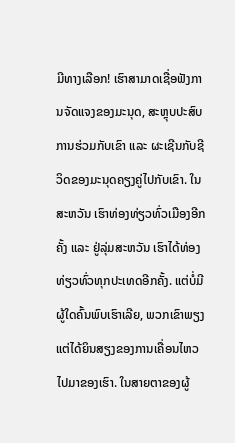ມີທາງເລືອກ! ເຮົາສາມາດເຊື່ອຟັງການຈັດແຈງຂອງມະນຸດ, ສະຫຼຸບປະສົບການຮ່ວມກັບເຂົາ ແລະ ຜະເຊີນກັບຊີວິດຂອງມະນຸດຄຽງຄູ່ໄປກັບເຂົາ. ໃນສະຫວັນ ເຮົາທ່ອງທ່ຽວທົ່ວເມືອງອີກຄັ້ງ ແລະ ຢູ່ລຸ່ມສະຫວັນ ເຮົາໄດ້ທ່ອງທ່ຽວທົ່ວທຸກປະເທດອີກຄັ້ງ. ແຕ່ບໍ່ມີຜູ້ໃດຄົ້ນພົບເຮົາເລີຍ, ພວກເຂົາພຽງແຕ່ໄດ້ຍິນສຽງຂອງການເຄື່ອນໄຫວໄປມາຂອງເຮົາ. ໃນສາຍຕາຂອງຜູ້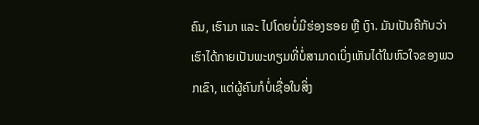ຄົນ, ເຮົາມາ ແລະ ໄປໂດຍບໍ່ມີຮ່ອງຮອຍ ຫຼື ເງົາ. ມັນເປັນຄືກັບວ່າ ເຮົາໄດ້ກາຍເປັນພະທຽມທີ່ບໍ່ສາມາດເບິ່ງເຫັນໄດ້ໃນຫົວໃຈຂອງພວກເຂົາ, ແຕ່ຜູ້ຄົນກໍບໍ່ເຊື່ອໃນສິ່ງ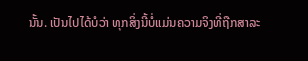ນັ້ນ. ເປັນໄປໄດ້ບໍວ່າ ທຸກສິ່ງນີ້ບໍ່ແມ່ນຄວາມຈິງທີ່ຖືກສາລະ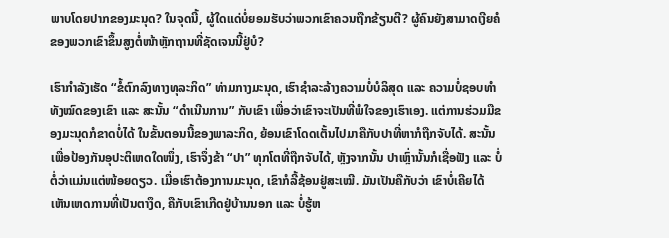ພາບໂດຍປາກຂອງມະນຸດ? ໃນຈຸດນີ້, ຜູ້ໃດແດ່ບໍ່ຍອມຮັບວ່າພວກເຂົາຄວນຖືກຂ້ຽນຕີ? ຜູ້ຄົນຍັງສາມາດເງີຍຄໍຂອງພວກເຂົາຂຶ້ນສູງຕໍ່ໜ້າຫຼັກຖານທີ່ຊັດເຈນນີ້ຢູ່ບໍ?

ເຮົາກໍາລັງເຮັດ “ຂໍ້ຕົກລົງທາງທຸລະກິດ” ທ່າມກາງມະນຸດ, ເຮົາຊໍາລະລ້າງຄວາມບໍ່ບໍລິສຸດ ແລະ ຄວາມບໍ່ຊອບທຳທັງໝົດຂອງເຂົາ ແລະ ສະນັ້ນ “ດຳເນີນການ” ກັບເຂົາ ເພື່ອວ່າເຂົາຈະເປັນທີ່ພໍໃຈຂອງເຮົາເອງ. ແຕ່ການຮ່ວມມືຂອງມະນຸດກໍຂາດບໍ່ໄດ້ ໃນຂັ້ນຕອນນີ້ຂອງພາລະກິດ, ຍ້ອນເຂົາໂດດເຕັ້ນໄປມາຄືກັບປາທີ່ຫາກໍຖືກຈັບໄດ້. ສະນັ້ນເພື່ອປ້ອງກັນອຸປະຕິເຫດໃດໜຶ່ງ, ເຮົາຈຶ່ງຂ້າ “ປາ” ທຸກໂຕທີ່ຖືກຈັບໄດ້, ຫຼັງຈາກນັ້ນ ປາເຫຼົ່ານັ້ນກໍເຊື່ອຟັງ ແລະ ບໍ່ຕໍ່ວ່າແມ່ນແຕ່ໜ້ອຍດຽວ. ເມື່ອເຮົາຕ້ອງການມະນຸດ, ເຂົາກໍລີ້ຊ້ອນຢູ່ສະເໝີ. ມັນເປັນຄືກັບວ່າ ເຂົາບໍ່ເຄີຍໄດ້ເຫັນເຫດການທີ່ເປັນຕາງຶດ, ຄືກັບເຂົາເກີດຢູ່ບ້ານນອກ ແລະ ບໍ່ຮູ້ຫ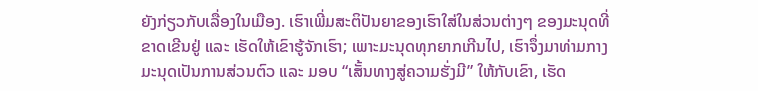ຍັງກ່ຽວກັບເລື່ອງໃນເມືອງ. ເຮົາເພີ່ມສະຕິປັນຍາຂອງເຮົາໃສ່ໃນສ່ວນຕ່າງໆ ຂອງມະນຸດທີ່ຂາດເຂີນຢູ່ ແລະ ເຮັດໃຫ້ເຂົາຮູ້ຈັກເຮົາ; ເພາະມະນຸດທຸກຍາກເກີນໄປ, ເຮົາຈຶ່ງມາທ່າມກາງມະນຸດເປັນການສ່ວນຕົວ ແລະ ມອບ “ເສັ້ນທາງສູ່ຄວາມຮັ່ງມີ” ໃຫ້ກັບເຂົາ, ເຮັດ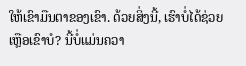ໃຫ້ເຂົາມືນຕາຂອງເຂົາ. ດ້ວຍສິ່ງນີ້, ເຮົາບໍ່ໄດ້ຊ່ວຍເຫຼືອເຂົາບໍ? ນີ້ບໍ່ແມ່ນຄວາ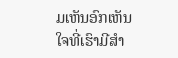ມເຫັນອົກເຫັນໃຈທີ່ເຮົາມີສຳ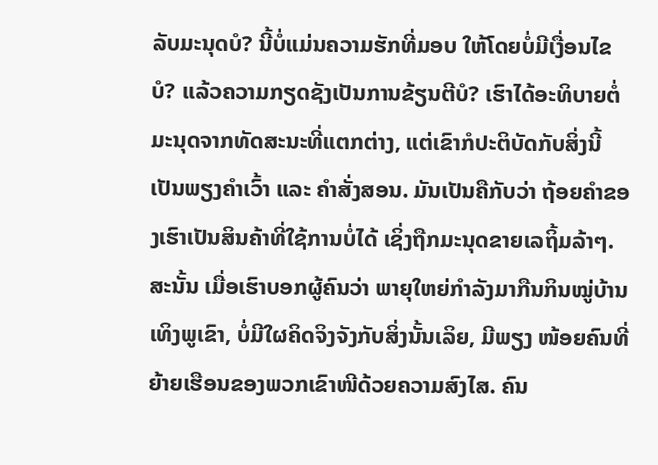ລັບມະນຸດບໍ? ນີ້ບໍ່ແມ່ນຄວາມຮັກທີ່ມອບ ໃຫ້ໂດຍບໍ່ມີເງື່ອນໄຂບໍ? ແລ້ວຄວາມກຽດຊັງເປັນການຂ້ຽນຕີບໍ? ເຮົາໄດ້ອະທິບາຍຕໍ່ມະນຸດຈາກທັດສະນະທີ່ແຕກຕ່າງ, ແຕ່ເຂົາກໍປະຕິບັດກັບສິ່ງນີ້ ເປັນພຽງຄຳເວົ້າ ແລະ ຄຳສັ່ງສອນ. ມັນເປັນຄືກັບວ່າ ຖ້ອຍຄຳຂອງເຮົາເປັນສິນຄ້າທີ່ໃຊ້ການບໍ່ໄດ້ ເຊິ່ງຖືກມະນຸດຂາຍເລຖິ້ມລ້າໆ. ສະນັ້ນ ເມື່ອເຮົາບອກຜູ້ຄົນວ່າ ພາຍຸໃຫຍ່ກຳລັງມາກືນກິນໝູ່ບ້ານເທິງພູເຂົາ, ບໍ່ມີໃຜຄິດຈິງຈັງກັບສິ່ງນັ້ນເລິຍ, ມີພຽງ ໜ້ອຍຄົນທີ່ຍ້າຍເຮືອນຂອງພວກເຂົາໜີດ້ວຍຄວາມສົງໄສ. ຄົນ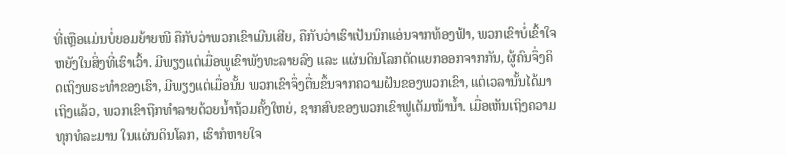ທີ່ເຫຼືອແມ່ນບໍ່ຍອມຍ້າຍໜີ ຄືກັບວ່າພວກເຂົາເມີນເສີຍ, ຄືກັບວ່າເຮົາເປັນນົກແອ່ນຈາກທ້ອງຟ້າ, ພວກເຂົາບໍ່ເຂົ້າໃຈຫຍັງໃນສິ່ງທີ່ເຮົາເວົ້າ. ມີພຽງແຕ່ເມື່ອພູເຂົາພັງທະລາຍລົງ ແລະ ແຜ່ນດິນໂລກຕັດແຍກອອກຈາກກັນ, ຜູ້ຄົນຈຶ່ງຄິດເຖິງພຣະທຳຂອງເຮົາ, ມີພຽງແຕ່ເມື່ອນັ້ນ ພວກເຂົາຈຶ່ງຕື່ນຂຶ້ນຈາກຄວາມຝັນຂອງພວກເຂົາ, ແຕ່ເວລານັ້ນໄດ້ມາເຖິງແລ້ວ, ພວກເຂົາຖືກທໍາລາຍດ້ວຍນໍ້າຖ້ວມຄັ້ງໃຫຍ່, ຊາກສົບຂອງພວກເຂົາຟູເຕັມໜ້ານໍ້າ. ເມື່ອເຫັນເຖິງຄວາມທຸກທໍລະມານ ໃນແຜ່ນດິນໂລກ, ເຮົາກໍຫາຍໃຈ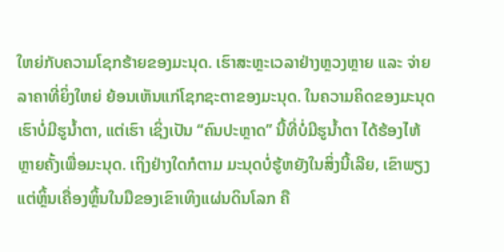ໃຫຍ່ກັບຄວາມໂຊກຮ້າຍຂອງມະນຸດ. ເຮົາສະຫຼະເວລາຢ່າງຫຼວງຫຼາຍ ແລະ ຈ່າຍລາຄາທີ່ຍິ່ງໃຫຍ່ ຍ້ອນເຫັນແກ່ໂຊກຊະຕາຂອງມະນຸດ. ໃນຄວາມຄິດຂອງມະນຸດ ເຮົາບໍ່ມີຮູນໍ້າຕາ, ແຕ່ເຮົາ ເຊິ່ງເປັນ “ຄົນປະຫຼາດ” ນີ້ທີ່ບໍ່ມີຮູນໍ້າຕາ ໄດ້ຮ້ອງໄຫ້ຫຼາຍຄັ້ງເພື່ອມະນຸດ. ເຖິງຢ່າງໃດກໍຕາມ ມະນຸດບໍ່ຮູ້ຫຍັງໃນສິ່ງນີ້ເລີຍ, ເຂົາພຽງແຕ່ຫຼິ້ນເຄື່ອງຫຼິ້ນໃນມືຂອງເຂົາເທິງແຜ່ນດິນໂລກ ຄື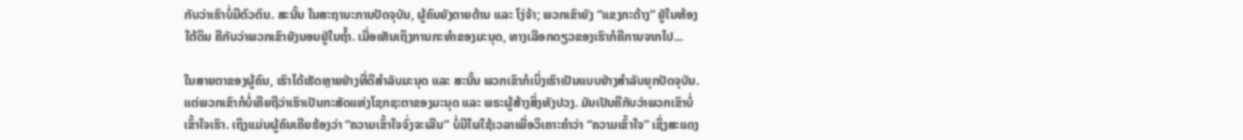ກັບວ່າເຮົາບໍ່ມີຕົວຕົນ. ສະນັ້ນ ໃນສະຖານະການປັດຈຸບັນ, ຜູ້ຄົນຍັງຕາຍດ້ານ ແລະ ໂງ່ຈ້າ; ພວກເຂົາຍັງ “ແຂງກະດ້າງ” ຢູ່ໃນຫ້ອງໃຕ້ດິນ ຄືກັບວ່າພວກເຂົາຍັງນອນຢູ່ໃນຖໍ້າ. ເມື່ອເຫັນເຖິງການກະທຳຂອງມະນຸດ, ທາງເລືອກດຽວຂອງເຮົາກໍຄືການຈາກໄປ...

ໃນສາຍຕາຂອງຜູ້ຄົນ, ເຮົາໄດ້ເຮັດຫຼາຍຢ່າງທີ່ດີສຳລັບມະນຸດ ແລະ ສະນັ້ນ ພວກເຂົາກໍເບິ່ງເຮົາເປັນແບບຢ່າງສຳລັບຍຸກປັດຈຸບັນ. ແຕ່ພວກເຂົາກໍບໍ່ເຄີຍຖືວ່າເຮົາເປັນກະສັດແຫ່ງໂຊກຊະຕາຂອງມະນຸດ ແລະ ພຣະຜູ້ສ້າງສິ່ງທັງປວງ. ມັນເປັນຄືກັບວ່າພວກເຂົາບໍ່ເຂົ້າໃຈເຮົາ. ເຖິງແມ່ນຜູ້ຄົນເຄີຍຮ້ອງວ່າ “ຄວາມເຂົ້າໃຈຈົ່ງຈະເລີນ” ບໍ່ມີໃຜໃຊ້ເວລາເພື່ອວິເຄາະຄຳວ່າ “ຄວາມເຂົ້າໃຈ” ເຊິ່ງສະແດງ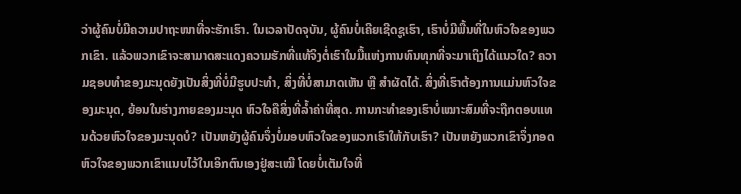ວ່າຜູ້ຄົນບໍ່ມີຄວາມປາຖະໜາທີ່ຈະຮັກເຮົາ. ໃນເວລາປັດຈຸບັນ, ຜູ້ຄົນບໍ່ເຄີຍເຊີດຊູເຮົາ, ເຮົາບໍ່ມີພື້ນທີ່ໃນຫົວໃຈຂອງພວກເຂົາ. ແລ້ວພວກເຂົາຈະສາມາດສະແດງຄວາມຮັກທີ່ແທ້ຈິງຕໍ່ເຮົາໃນມື້ແຫ່ງການທົນທຸກທີ່ຈະມາເຖິງໄດ້ແນວໃດ? ຄວາມຊອບທຳຂອງມະນຸດຍັງເປັນສິ່ງທີ່ບໍ່ມີຮູບປະທໍາ, ສິ່ງທີ່ບໍ່ສາມາດເຫັນ ຫຼື ສຳຜັດໄດ້. ສິ່ງທີ່ເຮົາຕ້ອງການແມ່ນຫົວໃຈຂອງມະນຸດ, ຍ້ອນໃນຮ່າງກາຍຂອງມະນຸດ ຫົວໃຈຄືສິ່ງທີ່ລໍ້າຄ່າທີ່ສຸດ. ການກະທຳຂອງເຮົາບໍ່ເໝາະສົມທີ່ຈະຖືກຕອບແທນດ້ວຍຫົວໃຈຂອງມະນຸດບໍ? ເປັນຫຍັງຜູ້ຄົນຈຶ່ງບໍ່ມອບຫົວໃຈຂອງພວກເຮົາໃຫ້ກັບເຮົາ? ເປັນຫຍັງພວກເຂົາຈຶ່ງກອດຫົວໃຈຂອງພວກເຂົາແນບໄວ້ໃນເອິກຕົນເອງຢູ່ສະເໝີ ໂດຍບໍ່ເຕັມໃຈທີ່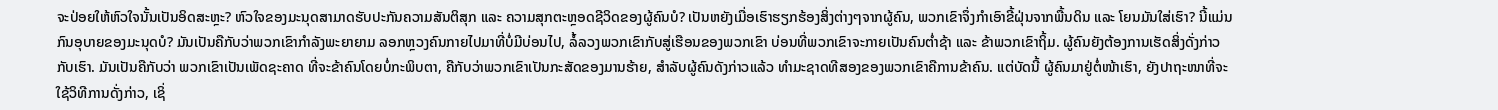ຈະປ່ອຍໃຫ້ຫົວໃຈນັ້ນເປັນອິດສະຫຼະ? ຫົວໃຈຂອງມະນຸດສາມາດຮັບປະກັນຄວາມສັນຕິສຸກ ແລະ ຄວາມສຸກຕະຫຼອດຊີວິດຂອງຜູ້ຄົນບໍ? ເປັນຫຍັງເມື່ອເຮົາຮຽກຮ້ອງສິ່ງຕ່າງໆຈາກຜູ້ຄົນ, ພວກເຂົາຈຶ່ງກໍາເອົາຂີ້ຝຸ່ນຈາກພື້ນດິນ ແລະ ໂຍນມັນໃສ່ເຮົາ? ນີ້ແມ່ນກົນອຸບາຍຂອງມະນຸດບໍ? ມັນເປັນຄືກັບວ່າພວກເຂົາກຳລັງພະຍາຍາມ ລອກຫຼວງຄົນກາຍໄປມາທີ່ບໍ່ມີບ່ອນໄປ, ລໍ້ລວງພວກເຂົາກັບສູ່ເຮືອນຂອງພວກເຂົາ ບ່ອນທີ່ພວກເຂົາຈະກາຍເປັນຄົນຕໍ່າຊ້າ ແລະ ຂ້າພວກເຂົາຖິ້ມ. ຜູ້ຄົນຍັງຕ້ອງການເຮັດສິ່ງດັ່ງກ່າວກັບເຮົາ. ມັນເປັນຄືກັບວ່າ ພວກເຂົາເປັນເພັດຊະຄາດ ທີ່ຈະຂ້າຄົນໂດຍບໍ່ກະພິບຕາ, ຄືກັບວ່າພວກເຂົາເປັນກະສັດຂອງມານຮ້າຍ, ສຳລັບຜູ້ຄົນດັງກ່າວແລ້ວ ທຳມະຊາດທີສອງຂອງພວກເຂົາຄືການຂ້າຄົນ. ແຕ່ບັດນີ້ ຜູ້ຄົນມາຢູ່ຕໍ່ໜ້າເຮົາ, ຍັງປາຖະໜາທີ່ຈະໃຊ້ວິທີການດັ່ງກ່າວ, ເຊິ່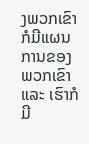ງພວກເຂົາກໍມີແຜນການຂອງພວກເຂົາ ແລະ ເຮົາກໍມີ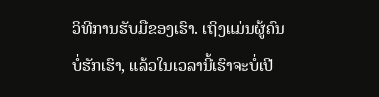ວິທີການຮັບມືຂອງເຮົາ. ເຖິງແມ່ນຜູ້ຄົນບໍ່ຮັກເຮົາ, ແລ້ວໃນເວລານີ້ເຮົາຈະບໍ່ເປີ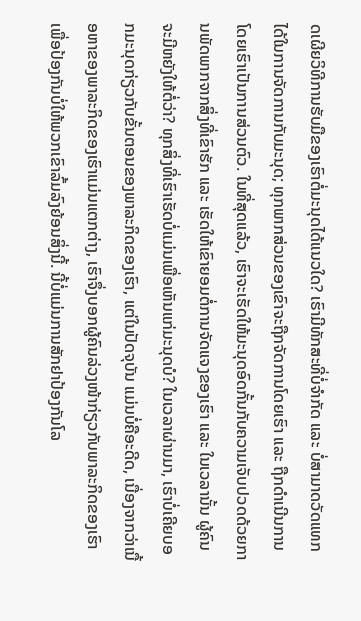ດເຜີຍວິທີການຮັບມືຂອງເຮົາຕໍ່ມະນຸດໄດ້ແນວໃດ? ເຮົາມີທັກສະທີ່ບໍ່ຈຳກັດ ແລະ ບໍ່ສາມາດວັດແທກໄດ້ໃນການຈັດການກັບມະນຸດ; ທຸກພາກສ່ວນຂອງເຂົາຈະຖືກຈັດການໂດຍເຮົາ ແລະ ຖືກດຳເນີນການໂດຍເຮົາເປັນການສ່ວນຕົວ. ໃນທີ່ສຸດແລ້ວ, ເຮົາຈະເຮັດໃຫ້ມະນຸດອົດກັ້ນກັບຄວາມເຈັບປວດດ້ວຍການພັດພາກຈາກສິ່ງທີ່ເຂົາຮັກ ແລະ ເຮັດໃຫ້ເຂົາຍອມຕໍ່ການຈັດແຈງຂອງເຮົາ ແລະ ໃນເວລານັ້ນ ຜູ້ຄົນຈະມີຫຍັງໃຫ້ຕໍ່ວ່າ? ທຸກສິ່ງທີ່ເຮົາເຮັດບໍ່ແມ່ນເພື່ອເຫັນແກ່ມະນຸດບໍ? ໃນເວລາຜ່ານມາ, ເຮົາບໍ່ເຄີຍບອກມະນຸດກ່ຽວກັບຂັ້ນຕອນຂອງພາລະກິດຂອງເຮົາ, ແຕ່ໃນປັດຈຸບັນ ແມ່ນບໍ່ຄືອະດີດ, ເນື່ອງຈາກວ່າເນື້ອຫາຂອງພາລະກິດຂອງເຮົາແມ່ນແຕກຕ່າງ, ເຮົາຈຶ່ງບອກຜູ້ຄົນລ່ວງໜ້າກ່ຽວກັບພາລະກິດຂອງເຮົາເພື່ອປ້ອງກັນບໍ່ໃຫ້ພວກເຂົາລົ້ມລົງຍ້ອນສິ່ງນີ້. ນີ້ບໍ່ແມ່ນການສັກຢາປ້ອງກັນໂລ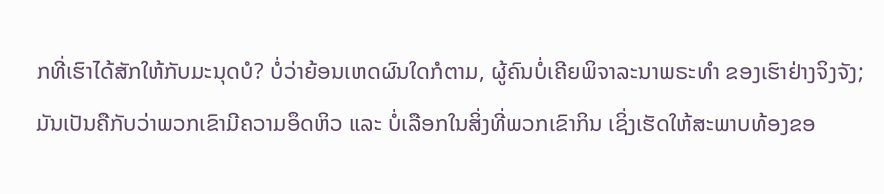ກທີ່ເຮົາໄດ້ສັກໃຫ້ກັບມະນຸດບໍ? ບໍ່ວ່າຍ້ອນເຫດຜົນໃດກໍຕາມ, ຜູ້ຄົນບໍ່ເຄີຍພິຈາລະນາພຣະທຳ ຂອງເຮົາຢ່າງຈິງຈັງ; ມັນເປັນຄືກັບວ່າພວກເຂົາມີຄວາມອຶດຫິວ ແລະ ບໍ່ເລືອກໃນສິ່ງທີ່ພວກເຂົາກິນ ເຊິ່ງເຮັດໃຫ້ສະພາບທ້ອງຂອ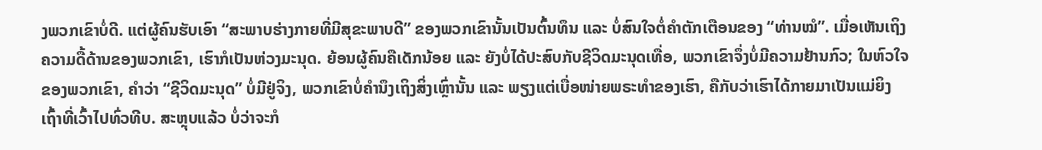ງພວກເຂົາບໍ່ດີ. ແຕ່ຜູ້ຄົນຮັບເອົາ “ສະພາບຮ່າງກາຍທີ່ມີສຸຂະພາບດີ” ຂອງພວກເຂົານັ້ນເປັນຕົ້ນທຶນ ແລະ ບໍ່ສົນໃຈຕໍ່ຄຳຕັກເຕືອນຂອງ “ທ່ານໝໍ”. ເມື່ອເຫັນເຖິງຄວາມດື້ດ້ານຂອງພວກເຂົາ, ເຮົາກໍເປັນຫ່ວງມະນຸດ. ຍ້ອນຜູ້ຄົນຄືເດັກນ້ອຍ ແລະ ຍັງບໍ່ໄດ້ປະສົບກັບຊີວິດມະນຸດເທື່ອ, ພວກເຂົາຈຶ່ງບໍ່ມີຄວາມຢ້ານກົວ; ໃນຫົວໃຈຂອງພວກເຂົາ, ຄຳວ່າ “ຊີວິດມະນຸດ” ບໍ່ມີຢູ່ຈິງ, ພວກເຂົາບໍ່ຄຳນຶງເຖິງສິ່ງເຫຼົ່ານັ້ນ ແລະ ພຽງແຕ່ເບື່ອໜ່າຍພຣະທຳຂອງເຮົາ, ຄືກັບວ່າເຮົາໄດ້ກາຍມາເປັນແມ່ຍິງເຖົ້າທີ່ເວົ້າໄປທົ່ວທີບ. ສະຫຼຸບແລ້ວ ບໍ່ວ່າຈະກໍ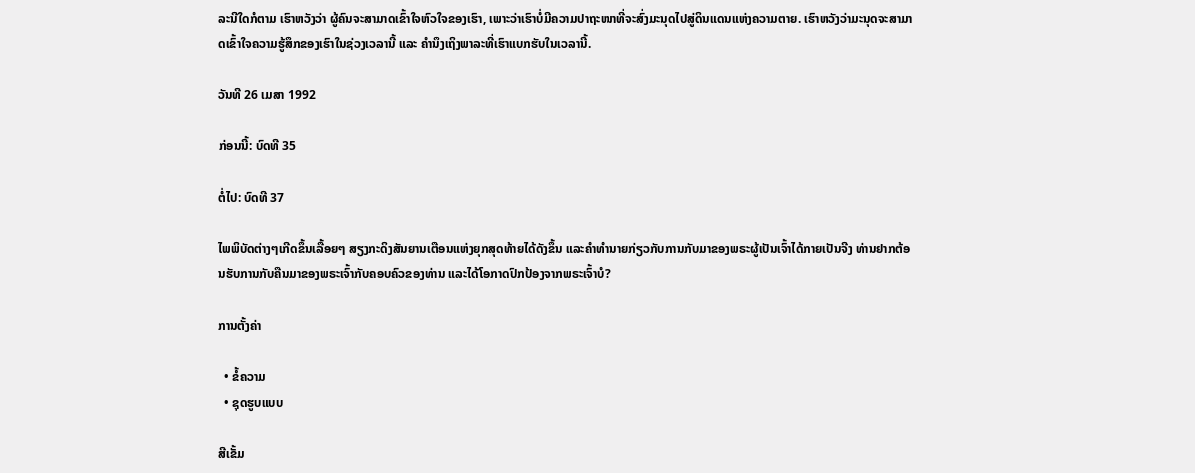ລະນີໃດກໍຕາມ ເຮົາຫວັງວ່າ ຜູ້ຄົນຈະສາມາດເຂົ້າໃຈຫົວໃຈຂອງເຮົາ, ເພາະວ່າເຮົາບໍ່ມີຄວາມປາຖະໜາທີ່ຈະສົ່ງມະນຸດໄປສູ່ດິນແດນແຫ່ງຄວາມຕາຍ. ເຮົາຫວັງວ່າມະນຸດຈະສາມາດເຂົ້າໃຈຄວາມຮູ້ສຶກຂອງເຮົາໃນຊ່ວງເວລານີ້ ແລະ ຄຳນຶງເຖິງພາລະທີ່ເຮົາແບກຮັບໃນເວລານີ້.

ວັນທີ 26 ເມສາ 1992

ກ່ອນນີ້: ບົດທີ 35

ຕໍ່ໄປ: ບົດທີ 37

ໄພພິບັດຕ່າງໆເກີດຂຶ້ນເລື້ອຍໆ ສຽງກະດິງສັນຍານເຕືອນແຫ່ງຍຸກສຸດທ້າຍໄດ້ດັງຂຶ້ນ ແລະຄໍາທໍານາຍກ່ຽວກັບການກັບມາຂອງພຣະຜູ້ເປັນເຈົ້າໄດ້ກາຍເປັນຈີງ ທ່ານຢາກຕ້ອນຮັບການກັບຄືນມາຂອງພຣະເຈົ້າກັບຄອບຄົວຂອງທ່ານ ແລະໄດ້ໂອກາດປົກປ້ອງຈາກພຣະເຈົ້າບໍ?

ການຕັ້ງຄ່າ

  • ຂໍ້ຄວາມ
  • ຊຸດຮູບແບບ

ສີເຂັ້ມ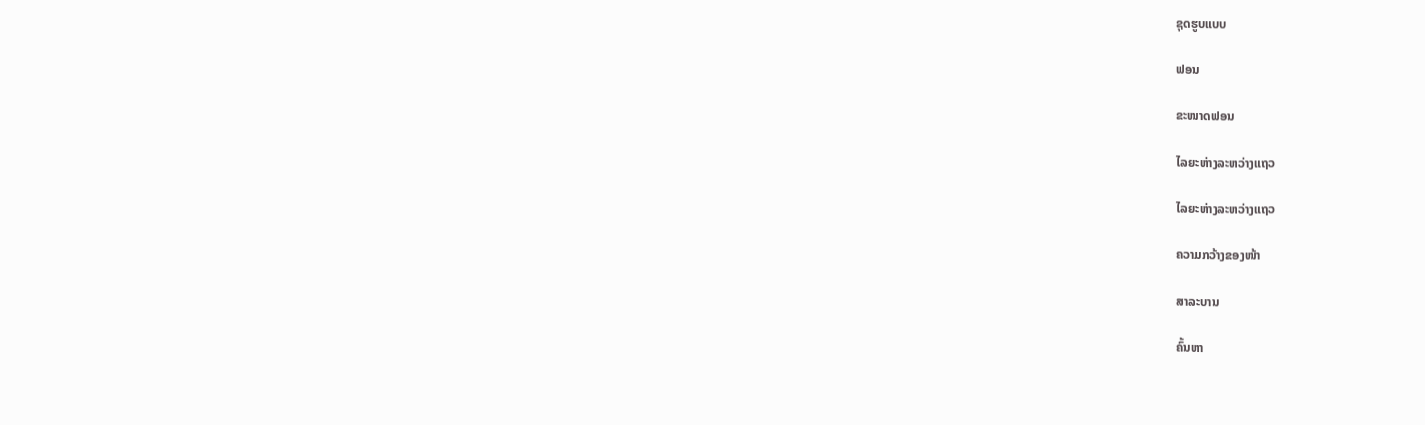ຊຸດຮູບແບບ

ຟອນ

ຂະໜາດຟອນ

ໄລຍະຫ່າງລະຫວ່າງແຖວ

ໄລຍະຫ່າງລະຫວ່າງແຖວ

ຄວາມກວ້າງຂອງໜ້າ

ສາລະບານ

ຄົ້ນຫາ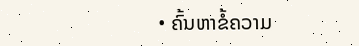• ຄົ້ນຫາຂໍ້ຄວາມ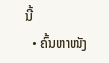ນີ້
  • ຄົ້ນຫາໜັງ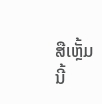ສືເຫຼັ້ມນີ້